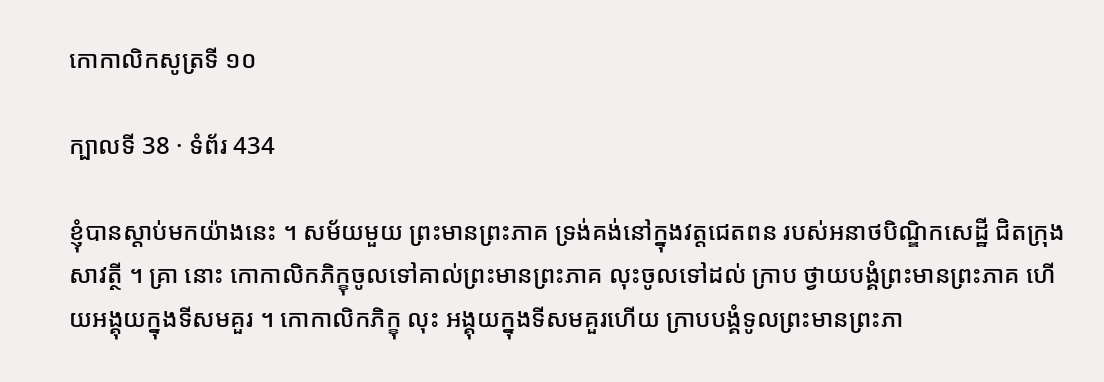កោកាលិកសូត្រទី ១០

ក្បាលទី 38 · ទំព័រ 434

ខ្ញុំបានស្តាប់មកយ៉ាងនេះ ។ សម័យមួយ ព្រះមានព្រះភាគ ទ្រង់គង់នៅក្នុងវត្តជេតពន របស់អនាថបិណ្ឌិកសេដ្ឋី ជិតក្រុងសាវត្ថី ។ គ្រា នោះ កោកាលិកភិក្ខុចូលទៅគាល់ព្រះមានព្រះភាគ លុះចូលទៅដល់ ក្រាប ថ្វាយបង្គំព្រះមានព្រះភាគ ហើយអង្គុយក្នុងទីសមគួរ ។ កោកាលិកភិក្ខុ លុះ អង្គុយក្នុងទីសមគួរហើយ ក្រាបបង្គំទូលព្រះមានព្រះភា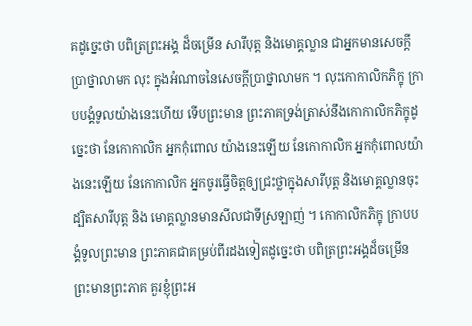គដូច្នេះថា បពិត្រព្រះអង្គ ដ៏ចម្រើន សារីបុត្ត និងមោគ្គល្លាន ជាអ្នកមានសេចក្តីប្រាថ្នាលាមក លុះ ក្នុងអំណាចនៃសេចក្តីប្រាថ្នាលាមក ។ លុះកោកាលិកភិក្ខុ ក្រាបបង្គំទូលយ៉ាងនេះហើយ ទើបព្រះមាន ព្រះភាគទ្រង់ត្រាស់នឹងកោកាលិកភិក្ខុដូច្នេះថា នែកោកាលិក អ្នកកុំពោល យ៉ាងនេះឡើយ នែកោកាលិក អ្នកកុំពោលយ៉ាងនេះឡើយ នែកោកាលិក អ្នកចូរធ្វើចិត្តឲ្យជ្រះថ្លាក្នុងសារីបុត្ត និងមោគ្គល្លានចុះ ដ្បិតសារីបុត្ត និង មោគ្គល្លានមានសីលជាទីស្រឡាញ់ ។ កោកាលិកភិក្ខុ ក្រាបបង្គំទូលព្រះមាន ព្រះភាគជាគម្រប់ពីរដងទៀតដូច្នេះថា បពិត្រព្រះអង្គដ៏ចម្រើន ព្រះមានព្រះភាគ គួរខ្ញុំព្រះអ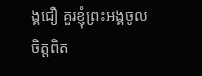ង្គជឿ គួរខ្ញុំព្រះអង្គចូលចិត្តពិត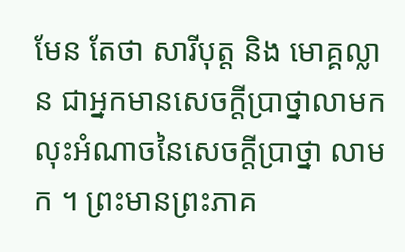មែន តែថា សារីបុត្ត និង មោគ្គល្លាន ជាអ្នកមានសេចក្តីប្រាថ្នាលាមក លុះអំណាចនៃសេចក្តីប្រាថ្នា លាមក ។ ព្រះមានព្រះភាគ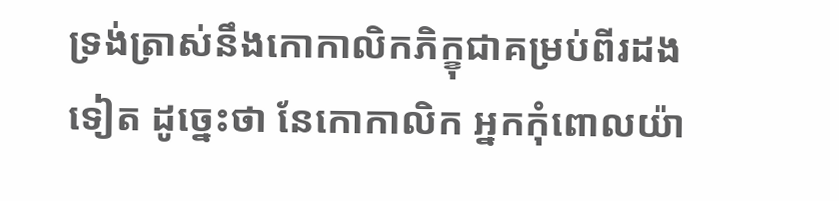ទ្រង់ត្រាស់នឹងកោកាលិកភិក្ខុជាគម្រប់ពីរដងទៀត ដូច្នេះថា នែកោកាលិក អ្នកកុំពោលយ៉ា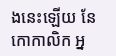ងនេះឡើយ នែកោកាលិក អ្ន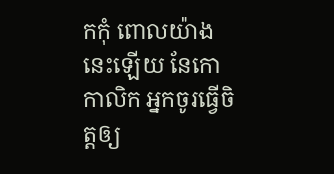កកុំ ពោលយ៉ាងនេះឡើយ នែកោកាលិក អ្នកចូរធ្វើចិត្តឲ្យ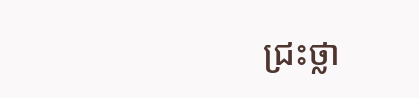ជ្រះថ្លា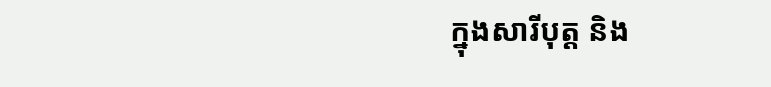ក្នុងសារីបុត្ត និង